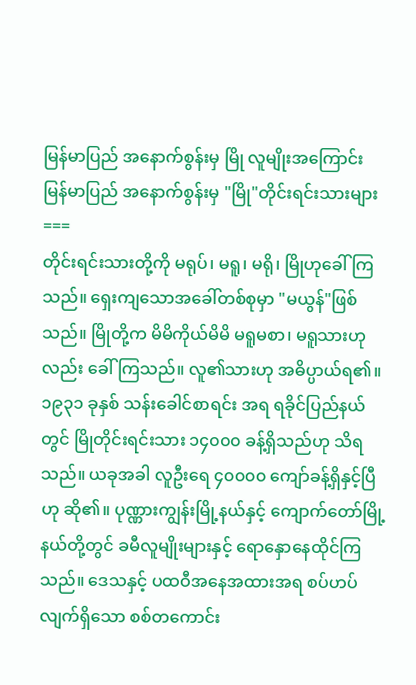မြန်မာပြည် အနောက်စွန်းမှ မြို လူမျိုးအကြောင်း
မြန်မာပြည် အနောက်စွန်းမှ "မြို"တိုင်းရင်းသားများ
===
တိုင်းရင်းသားတို့ကို မရုပ်၊ မရူ၊ မရို၊ မြိုဟုခေါ်ကြသည်။ ရှေးကျသောအခေါ်တစ်စုမှာ "မယွန်"ဖြစ်သည်။ မြိုတို့က မိမိကိုယ်မိမိ မရူမစာ၊ မရူသားဟုလည်း ခေါ်ကြသည်။ လူ၏သားဟု အဓိပ္ပာယ်ရ၏။ ၁၉၃၁ ခုနှစ် သန်းခေါင်စာရင်း အရ ရခိုင်ပြည်နယ်တွင် မြိုတိုင်းရင်းသား ၁၄၀၀၀ ခန့်ရှိသည်ဟု သိရသည်။ ယခုအခါ လူဦးရေ ၄၀၀၀၀ ကျော်ခန့်ရှိနှင့်ပြီဟု ဆို၏။ ပုဏ္ဏားကျွန်းမြို့နယ်နှင့် ကျောက်တော်မြို့နယ်တို့တွင် ခမီလူမျိုးများနှင့် ရောနှောနေထိုင်ကြသည်။ ဒေသနှင့် ပထဝီအနေအထားအရ စပ်ဟပ်လျက်ရှိသော စစ်တကောင်း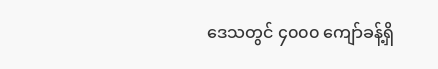ဒေသတွင် ၄၀၀၀ ကျော်ခန့်ရှိ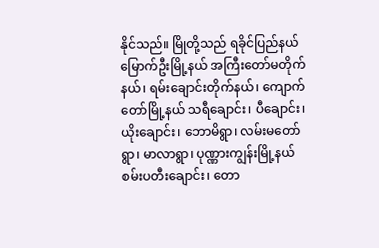နိုင်သည်။ မြိုတို့သည် ရခိုင်ပြည်နယ် မြောက်ဦးမြို့နယ် အကြီးတော်မတိုက်နယ်၊ ရမ်းချောင်းတိုက်နယ်၊ ကျောက်တော်မြို့နယ် သရီချောင်း၊ ပီချောင်း၊ ယိုးချောင်း၊ ဘောမိရွာ၊ လမ်းမတော်ရွာ၊ မာလာရွာ၊ ပုဏ္ဏားကျွန်းမြို့နယ် စမ်းပတီးချောင်း၊ တော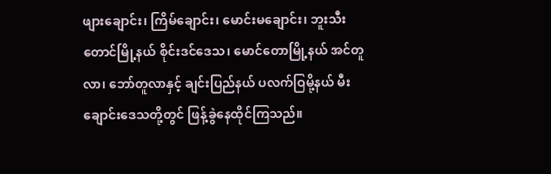ဖျားချောင်း၊ ကြိမ်ချောင်း၊ မောင်းမချောင်း၊ ဘူးသီးတောင်မြို့နယ် စိုင်းဒင်ဒေသ၊ မောင်တောမြို့နယ် အင်တူလာ၊ ဘော်တူလာနှင့် ချင်းပြည်နယ် ပလက်ဝြမို့နယ် မီးချောင်းဒေသတို့တွင် ဖြန့်ခွဲနေထိုင်ကြသည်။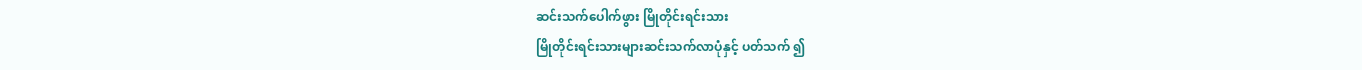ဆင်းသက်ပေါက်ဖွား မြိုတိုင်းရင်းသား
မြိုတိုင်းရင်းသားများဆင်းသက်လာပုံနှင့် ပတ်သက် ၍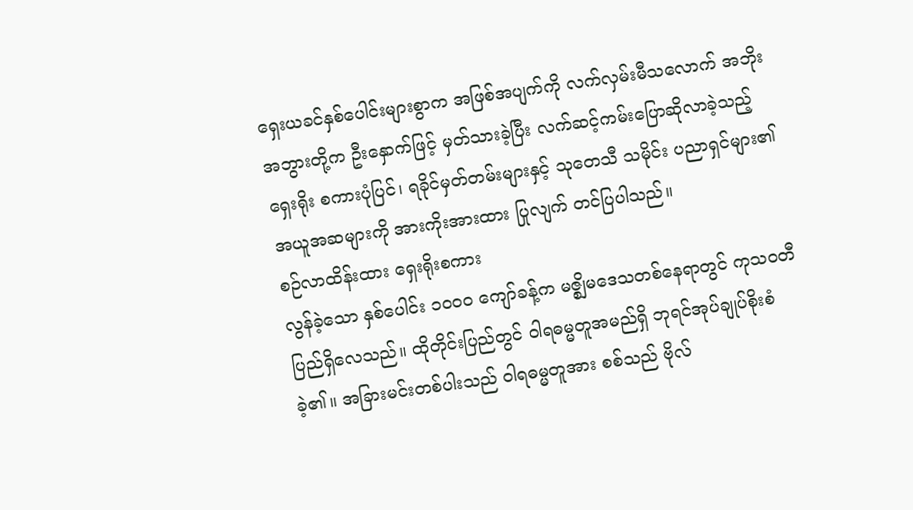ရှေးယခင်နှစ်ပေါင်းများစွာက အဖြစ်အပျက်ကို လက်လှမ်းမီသလောက် အဘိုး အဘွားတို့က ဦးနှောက်ဖြင့် မှတ်သားခဲ့ပြီး လက်ဆင့်ကမ်းပြောဆိုလာခဲ့သည့် ရှေးရိုး စကားပုံပြင်၊ ရခိုင်မှတ်တမ်းများနှင့် သုတေသီ သမိုင်း ပညာရှင်များ၏ အယူအဆများကို အားကိုးအားထား ပြုလျက် တင်ပြပါသည်။
စဉ်လာထိန်းထား ရှေးရိုးစကား
လွန်ခဲ့သော နှစ်ပေါင်း ၁၀၀၀ ကျော်ခန့်က မဇ္စျိမဒေသတစ်နေရာတွင် ကုသ၀တီပြည်ရှိလေသည်။ ထိုတိုင်းပြည်တွင် ဝါရဓမ္မတူအမည်ရှိ ဘုရင်အုပ်ချုပ်စိုးစံ ခဲ့၏။ အခြားမင်းတစ်ပါးသည် ဝါရဓမ္မတူအား စစ်သည် ဗိုလ်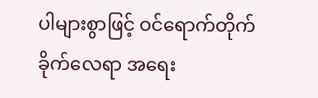ပါများစွာဖြင့် ဝင်ရောက်တိုက်ခိုက်လေရာ အရေး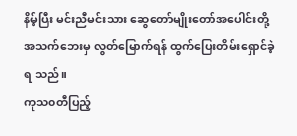နိမ့်ပြီး မင်းညီမင်းသား ဆွေတော်မျိုးတော်အပေါင်းတို့ အသက်ဘေးမှ လွတ်မြောက်ရန် ထွက်ပြေးတိမ်းရှောင်ခဲ့ရ သည်။
ကုသ၀တီပြည့်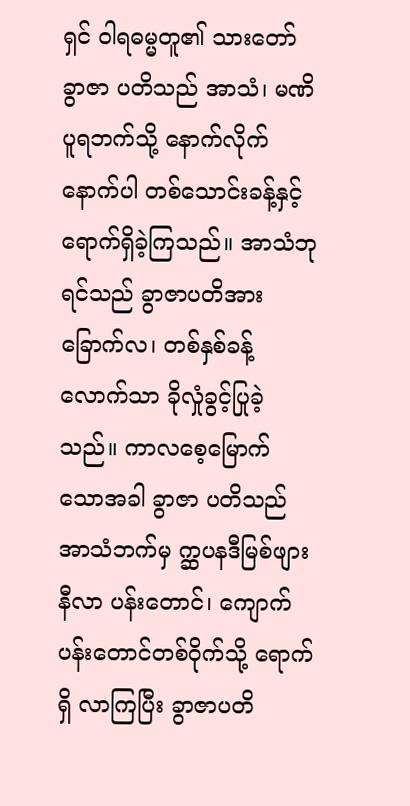ရှင် ဝါရဓမ္မတူ၏ သားတော် ခွာဇာ ပတိသည် အာသံ၊ မဏိပူရဘက်သို့ နောက်လိုက်နောက်ပါ တစ်သောင်းခန့်နှင့် ရောက်ရှိခဲ့ကြသည်။ အာသံဘုရင်သည် ခွာဇာပတိအား ခြောက်လ၊ တစ်နှစ်ခန့်လောက်သာ ခိုလှုံခွင့်ပြုခဲ့သည်။ ကာလစေ့မြောက်သောအခါ ခွာဇာ ပတိသည် အာသံဘက်မှ က္ဆပနဒီမြစ်ဖျား နီလာ ပန်းတောင်၊ ကျောက်ပန်းတောင်တစ်ဝိုက်သို့ ရောက်ရှိ လာကြပြီး ခွာဇာပတိ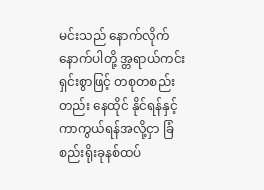မင်းသည် နောက်လိုက်နောက်ပါတို့ အ္တရာယ်ကင်းရှင်းစွာဖြင့် တစုတစည်းတည်း နေထိုင် နိုင်ရန်နှင့် ကာကွယ်ရန်အလို့ငှာ ခြံစည်းရိုးခုနစ်ထပ်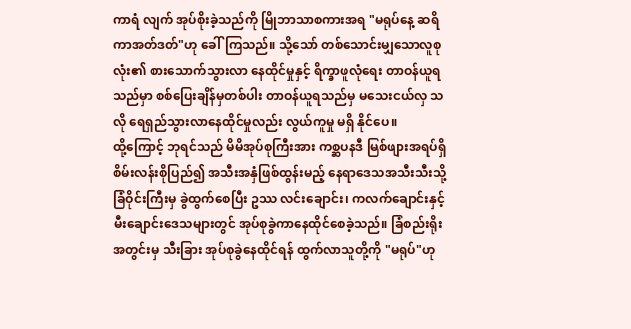ကာရံ လျက် အုပ်စိုးခဲ့သည်ကို မြိုဘာသာစကားအရ "မရုပ်နေ့ ဆရိကာအတ်ဒတ်"ဟု ခေါ်ကြသည်။ သို့သော် တစ်သောင်းမျှသောလူစုလုံး၏ စားသောက်သွားလာ နေထိုင်မှုနှင့် ရိက္ခာဖူလုံရေး တာဝန်ယူရသည်မှာ စစ်ပြေးချိန်မှတစ်ပါး တာဝန်ယူရသည်မှ မသေးငယ်လှ သလို ရေရှည်သွားလာနေထိုင်မှုလည်း လွယ်ကူမှု မရှိ နိုင်ပေ။
ထို့ကြောင့် ဘုရင်သည် မိမိအုပ်စုကြီးအား ကစ္ဆပနဒီ မြစ်ဖျားအရပ်ရှိ စိမ်းလန်းစိုပြည်၍ အသီးအနှံဖြစ်ထွန်းမည့် နေရာဒေသအသီးသီးသို့ ခြံဝိုင်းကြီးမှ ခွဲထွက်စေပြီး ဥဿ လင်းချောင်း၊ ကလက်ချောင်းနှင့် မီးချောင်းဒေသများတွင် အုပ်စုခွဲကာနေထိုင်စေခဲ့သည်။ ခြံစည်းရိုးအတွင်းမှ သီးခြား အုပ်စုခွဲနေထိုင်ရန် ထွက်လာသူတို့ကို "မရုပ်"ဟု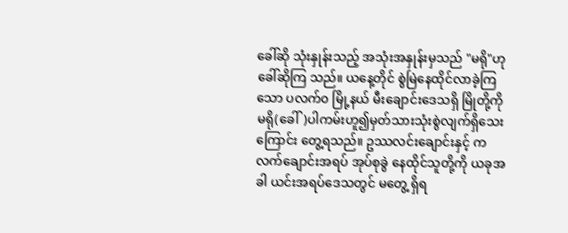ခေါ်ဆို သုံးနှုန်းသည့် အသုံးအနှုန်းမှသည် "မရို"ဟုခေါ်ဆိုကြ သည်။ ယနေ့တိုင် စွဲမြဲနေထိုင်လာခဲ့ကြသော ပလက်၀ မြို့နယ် မီးချောင်းဒေသရှိ မြိုတို့ကို မရို(ခေါ်)ပါကမ်းဟူ၍မှတ်သားသုံးစွဲလျက်ရှိသေးကြောင်း တွေ့ရသည်။ ဥဿလင်းချောင်းနှင့် ကလက်ချောင်းအရပ် အုပ်စုခွဲ နေထိုင်သူတို့ကို ယခုအခါ ယင်းအရပ်ဒေသတွင် မတွေ့ ရှိရ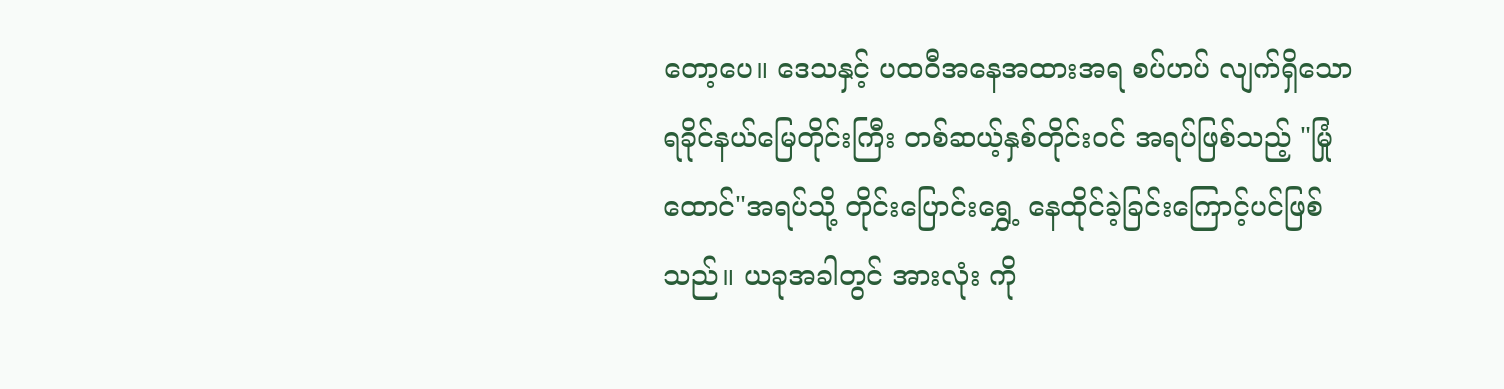တော့ပေ။ ဒေသနှင့် ပထဝီအနေအထားအရ စပ်ဟပ် လျက်ရှိသော ရခိုင်နယ်မြေတိုင်းကြီး တစ်ဆယ့်နှစ်တိုင်းဝင် အရပ်ဖြစ်သည့် "မြုံထောင်"အရပ်သို့ တိုင်းပြောင်းရွှေ့ နေထိုင်ခဲ့ခြင်းကြောင့်ပင်ဖြစ်သည်။ ယခုအခါတွင် အားလုံး ကို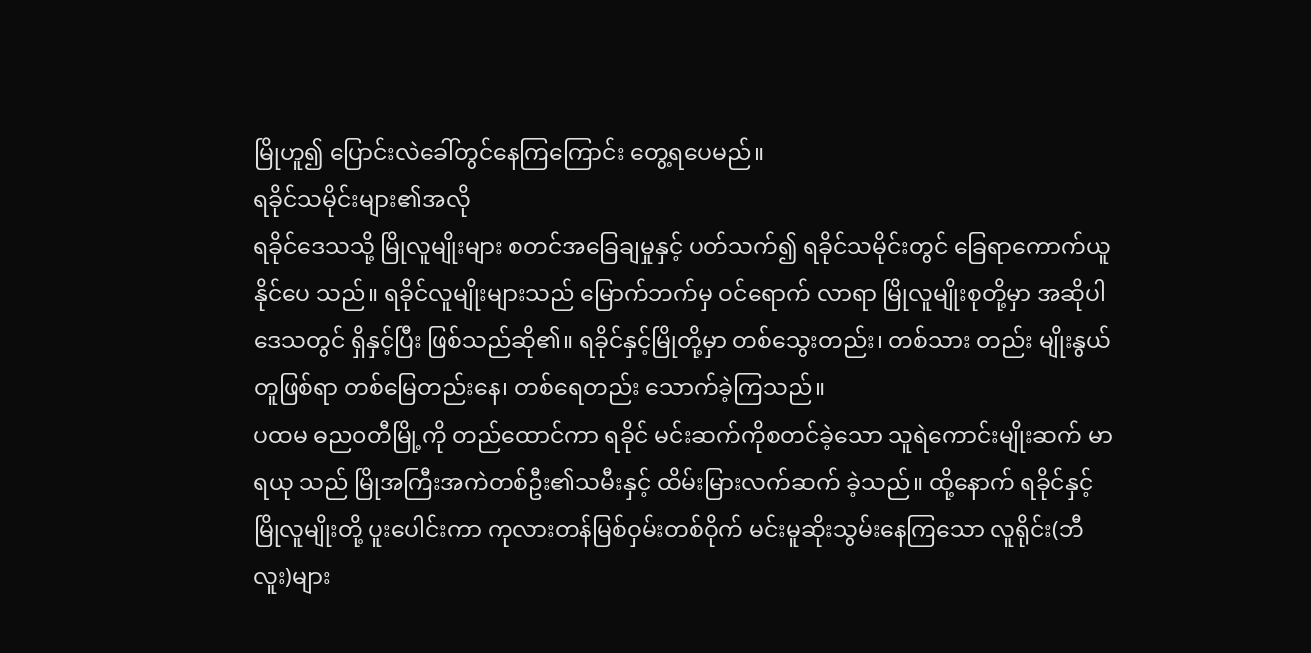မြိုဟူ၍ ပြောင်းလဲခေါ်တွင်နေကြကြောင်း တွေ့ရပေမည်။
ရခိုင်သမိုင်းများ၏အလို
ရခိုင်ဒေသသို့ မြိုလူမျိုးများ စတင်အခြေချမှုနှင့် ပတ်သက်၍ ရခိုင်သမိုင်းတွင် ခြေရာကောက်ယူနိုင်ပေ သည်။ ရခိုင်လူမျိုးများသည် မြောက်ဘက်မှ ဝင်ရောက် လာရာ မြိုလူမျိုးစုတို့မှာ အဆိုပါဒေသတွင် ရှိနှင့်ပြီး ဖြစ်သည်ဆို၏။ ရခိုင်နှင့်မြိုတို့မှာ တစ်သွေးတည်း၊ တစ်သား တည်း မျိုးနွယ်တူဖြစ်ရာ တစ်မြေတည်းနေ၊ တစ်ရေတည်း သောက်ခဲ့ကြသည်။
ပထမ ဓည၀တီမြို့ကို တည်ထောင်ကာ ရခိုင် မင်းဆက်ကိုစတင်ခဲ့သော သူရဲကောင်းမျိုးဆက် မာရယု သည် မြိုအကြီးအကဲတစ်ဦး၏သမီးနှင့် ထိမ်းမြားလက်ဆက် ခဲ့သည်။ ထို့နောက် ရခိုင်နှင့် မြိုလူမျိုးတို့ ပူးပေါင်းကာ ကုလားတန်မြစ်ဝှမ်းတစ်ဝိုက် မင်းမူဆိုးသွမ်းနေကြသော လူရိုင်း(ဘီလူး)များ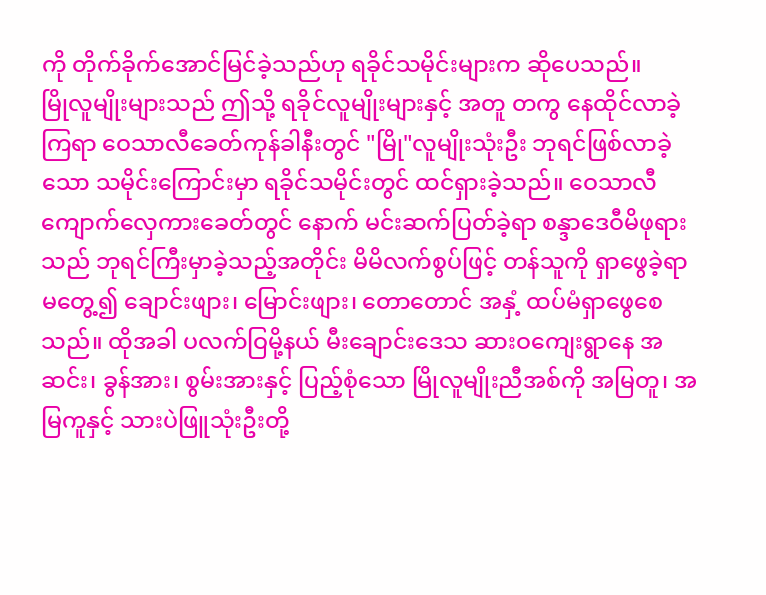ကို တိုက်ခိုက်အောင်မြင်ခဲ့သည်ဟု ရခိုင်သမိုင်းများက ဆိုပေသည်။
မြိုလူမျိုးများသည် ဤသို့ ရခိုင်လူမျိုးများနှင့် အတူ တကွ နေထိုင်လာခဲ့ကြရာ ဝေသာလီခေတ်ကုန်ခါနီးတွင် "မြို"လူမျိုးသုံးဦး ဘုရင်ဖြစ်လာခဲ့သော သမိုင်းကြောင်းမှာ ရခိုင်သမိုင်းတွင် ထင်ရှားခဲ့သည်။ ဝေသာလီ ကျောက်လှေကားခေတ်တွင် နောက် မင်းဆက်ပြတ်ခဲ့ရာ စန္ဒာဒေဝီမိဖုရားသည် ဘုရင်ကြီးမှာခဲ့သည့်အတိုင်း မိမိလက်စွပ်ဖြင့် တန်သူကို ရှာဖွေခဲ့ရာ မတွေ့၍ ချောင်းဖျား၊ မြောင်းဖျား၊ တောတောင် အနှံ့ ထပ်မံရှာဖွေစေသည်။ ထိုအခါ ပလက်ဝြမို့နယ် မီးချောင်းဒေသ ဆားဝကျေးရွာနေ အဆင်း၊ ခွန်အား၊ စွမ်းအားနှင့် ပြည့်စုံသော မြိုလူမျိုးညီအစ်ကို အမြတူ၊ အမြကူနှင့် သားပဲဖြူသုံးဦးတို့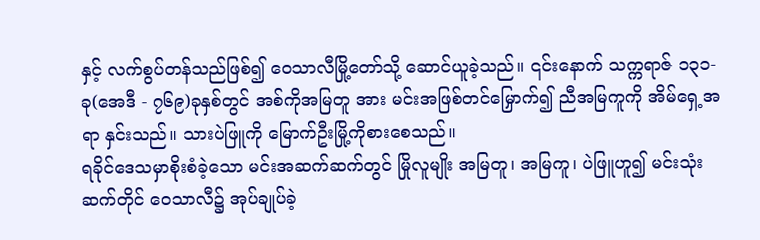နှင့် လက်စွပ်တန်သည်ဖြစ်၍ ဝေသာလီမြို့တော်သို့ ဆောင်ယူခဲ့သည်။ ၎င်းနောက် သက္ကရာဇ် ၁၃၁- ခု(အေဒီ - ၇၆၉)ခုနှစ်တွင် အစ်ကိုအမြတူ အား မင်းအဖြစ်တင်မြှောက်၍ ညီအမြကူကို အိမ်ရှေ့အရာ နှင်းသည်။ သားပဲဖြူကို မြောက်ဦးမြို့ကိုစားစေသည်။
ရခိုင်ဒေသမှာစိုးစံခဲ့သော မင်းအဆက်ဆက်တွင် မြိုလူမျိုး အမြတူ၊ အမြကူ၊ ပဲဖြူဟူ၍ မင်းသုံးဆက်တိုင် ဝေသာလီ၌ အုပ်ချုပ်ခဲ့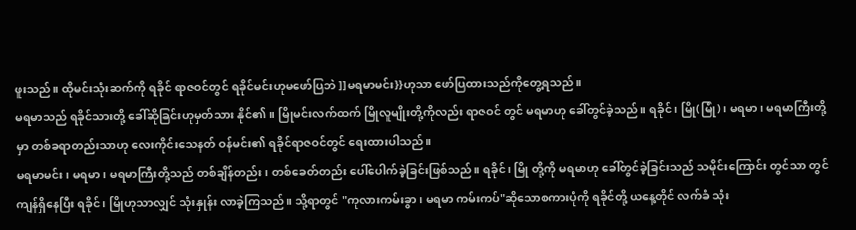ဖူးသည်။ ထိုမင်းသုံးဆက်ကို ရခိုင် ရာဇဝင်တွင် ရခိုင်မင်းဟုမဖော်ပြဘဲ ]]မရမာမင်း}}ဟုသာ ဖော်ပြထားသည်ကိုတွေ့ရသည်။
မရမာသည် ရခိုင်သားတို့ ခေါ်ဆိုခြင်းဟုမှတ်သား နိုင်၏။ မြိုမင်းလက်ထက် မြိုလူမျိုးတို့ကိုလည်း ရာဇဝင် တွင် မရမာဟု ခေါ်တွင်ခဲ့သည်။ ရခိုင်၊ မြို(မြုံ)၊ မရမာ၊ မရမာကြီးတို့မှာ တစ်ခရာတည်းသာဟု လေးကိုင်းသေနတ် ဝန်မင်း၏ ရခိုင်ရာဇဝင်တွင် ရေးထားပါသည်။
မရမာမင်း၊ မရမာ၊ မရမာကြီးတို့သည် တစ်ချိန်တည်း၊ တစ်ခေတ်တည်း ပေါ်ပေါက်ခဲ့ခြင်းဖြစ်သည်။ ရခိုင်၊ မြို တို့ကို မရမာဟု ခေါ်တွင်ခဲ့ခြင်းသည် သမိုင်းကြောင်း တွင်သာ တွင်ကျန်ရှိနေပြီး ရခိုင်၊ မြိုဟုသာလျှင် သုံးနှုန်း လာခဲ့ကြသည်။ သို့ရာတွင် "ကုလားကမ်းခွာ၊ မရမာ ကမ်းကပ်"ဆိုသောစကားပုံကို ရခိုင်တို့ ယနေ့တိုင် လက်ခံ သုံး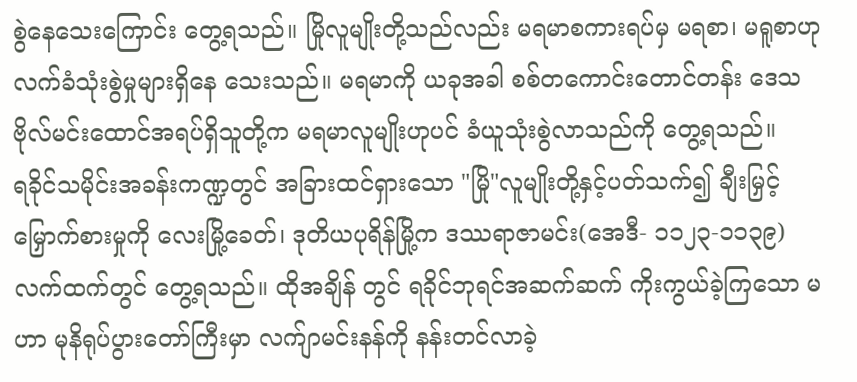စွဲနေသေးကြောင်း တွေ့ရသည်။ မြိုလူမျိုးတို့သည်လည်း မရမာစကားရပ်မှ မရစာ၊ မရူစာဟု လက်ခံသုံးစွဲမှုများရှိနေ သေးသည်။ မရမာကို ယခုအခါ စစ်တကောင်းတောင်တန်း ဒေသ ဗိုလ်မင်းထောင်အရပ်ရှိသူတို့က မရမာလူမျိုးဟုပင် ခံယူသုံးစွဲလာသည်ကို တွေ့ရသည်။
ရခိုင်သမိုင်းအခန်းကဏ္ဍတွင် အခြားထင်ရှားသော "မြို"လူမျိုးတို့နှင့်ပတ်သက်၍ ချီးမြှင့်မြှောက်စားမှုကို လေးမြို့ခေတ်၊ ဒုတိယပုရိန်မြို့က ဒဿရာဇာမင်း(အေဒီ- ၁၁၂၃-၁၁၃၉)လက်ထက်တွင် တွေ့ရသည်။ ထိုအချိန် တွင် ရခိုင်ဘုရင်အဆက်ဆက် ကိုးကွယ်ခဲ့ကြသော မဟာ မုနိရုပ်ပွားတော်ကြီးမှာ လက်ျာမင်းနန်ကို နန်းတင်လာခဲ့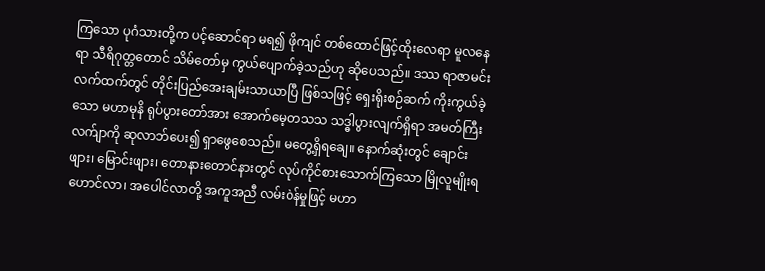ကြသော ပုဂံသားတို့က ပင့်ဆောင်ရာ မရ၍ ဖိုကျင် တစ်ထောင်ဖြင့်ထိုးလေရာ မူလနေရာ သီရိဂုတ္တတောင် သိမ်တော်မှ ကွယ်ပျောက်ခဲ့သည်ဟု ဆိုပေသည်။ ဒဿ ရာဇာမင်းလက်ထက်တွင် တိုင်းပြည်အေးချမ်းသာယာပြီ ဖြစ်သဖြင့် ရှေးရိုးစဉ်ဆက် ကိုးကွယ်ခဲ့သော မဟာမုနိ ရုပ်ပွားတော်အား အောက်မေ့တသသ သဒ္ဓါပွားလျက်ရှိရာ အမတ်ကြီးလက်ျာကို ဆုလာဘ်ပေး၍ ရှာဖွေစေသည်။ မတွေ့ရှိရချေ။ နောက်ဆုံးတွင် ချောင်းဖျား၊ မြောင်းဖျား၊ တောနားတောင်နားတွင် လုပ်ကိုင်စားသောက်ကြသော မြိုလူမျိုးရဟောင်လာ၊ အပေါင်လာတို့ အကူအညီ လမ်းòန်မှုဖြင့် မဟာ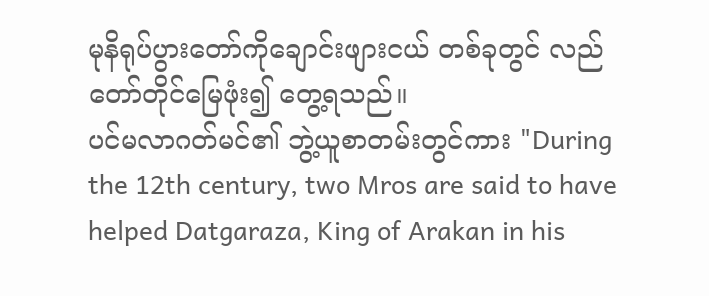မုနိရုပ်ပွားတော်ကိုချောင်းဖျားငယ် တစ်ခုတွင် လည်တော်တိုင်မြေဖုံး၍ တွေ့ရသည်။
ပင်မလာဂတ်မင်၏ ဘွဲ့ယူစာတမ်းတွင်ကား "During the 12th century, two Mros are said to have helped Datgaraza, King of Arakan in his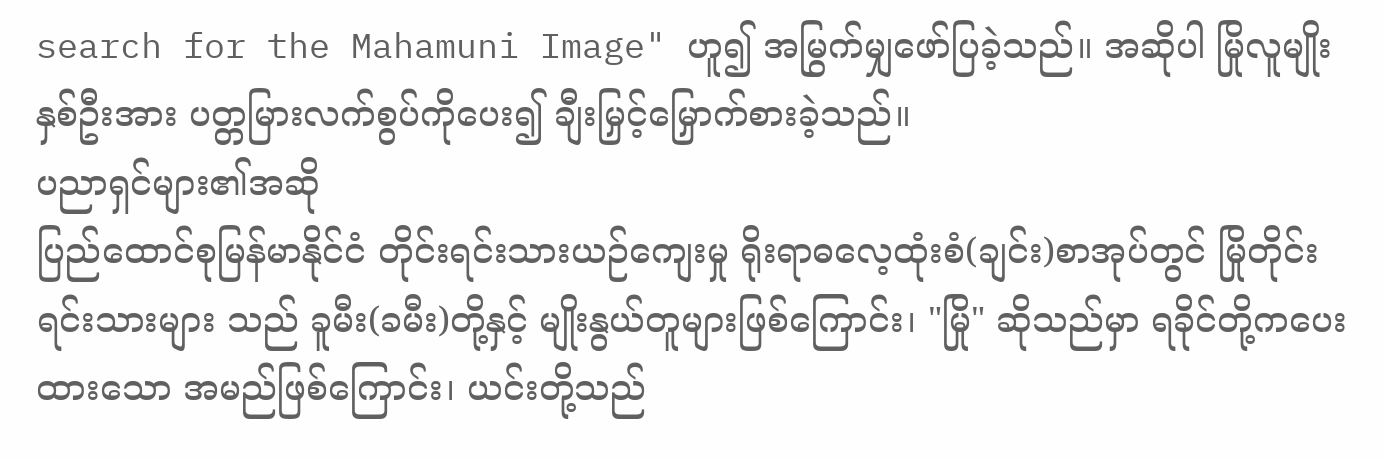search for the Mahamuni Image" ဟူ၍ အမြွက်မျှဖော်ပြခဲ့သည်။ အဆိုပါ မြိုလူမျိုးနှစ်ဦးအား ပတ္တမြားလက်စွပ်ကိုပေး၍ ချီးမြှင့်မြှောက်စားခဲ့သည်။
ပညာရှင်များ၏အဆို
ပြည်ထောင်စုမြန်မာနိုင်ငံ တိုင်းရင်းသားယဉ်ကျေးမှု ရိုးရာဓလေ့ထုံးစံ(ချင်း)စာအုပ်တွင် မြိုတိုင်းရင်းသားများ သည် ခူမီး(ခမီး)တို့နှင့် မျိုးနွယ်တူများဖြစ်ကြောင်း၊ "မြို" ဆိုသည်မှာ ရခိုင်တို့ကပေးထားသော အမည်ဖြစ်ကြောင်း၊ ယင်းတို့သည်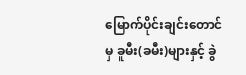မြောက်ပိုင်းချင်းတောင်မှ ခူမီး(ခမီး)များနှင့် ခွဲ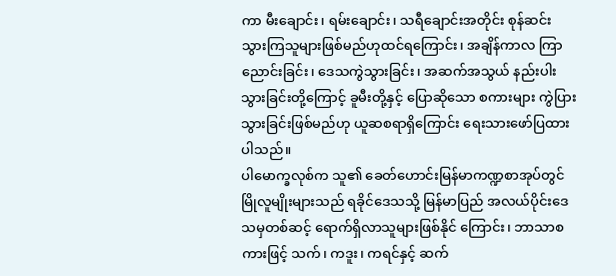ကာ မီးချောင်း၊ ရမ်းချောင်း၊ သရီချောင်းအတိုင်း စုန်ဆင်း သွားကြသူများဖြစ်မည်ဟုထင်ရကြောင်း၊ အချိန်ကာလ ကြာညောင်းခြင်း၊ ဒေသကွဲသွားခြင်း၊ အဆက်အသွယ် နည်းပါးသွားခြင်းတို့ကြောင့် ခူမီးတို့နှင့် ပြောဆိုသော စကားများ ကွဲပြားသွားခြင်းဖြစ်မည်ဟု ယူဆစရာရှိကြောင်း ရေးသားဖော်ပြထားပါသည်။
ပါမောက္ခလုစ်က သူ၏ ခေတ်ဟောင်းမြန်မာကဏ္ဍစာအုပ်တွင် မြိုလူမျိုးများသည် ရခိုင်ဒေသသို့ မြန်မာပြည် အလယ်ပိုင်းဒေသမှတစ်ဆင့် ရောက်ရှိလာသူများဖြစ်နိုင် ကြောင်း၊ ဘာသာစကားဖြင့် သက်၊ ကဒူး၊ ကရင်နှင့် ဆက်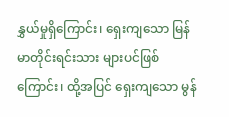နွှယ်မှုရှိကြောင်း၊ ရှေးကျသော မြန်မာတိုင်းရင်းသား များပင်ဖြစ်ကြောင်း၊ ထို့အပြင် ရှေးကျသော မွန်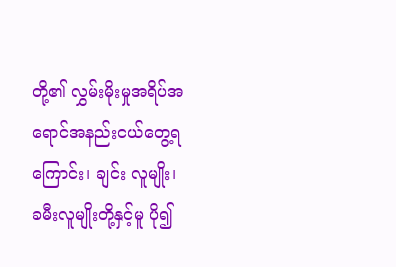တို့၏ လွှမ်းမိုးမှုအရိပ်အရောင်အနည်းငယ်တွေ့ရကြောင်း၊ ချင်း လူမျိုး၊ ခမီးလူမျိုးတို့နှင့်မူ ပို၍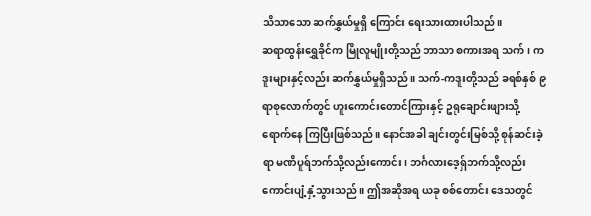သိသာသော ဆက်နွှယ်မှုရှိ ကြောင်း ရေးသားထားပါသည်။
ဆရာထွန်းရွှေခိုင်က မြိုလူမျိုးတို့သည် ဘာသာ စကားအရ သက်၊ ကဒူးများနှင့်လည်း ဆက်နွှယ်မှုရှိသည်။ သက်-ကဒူးတို့သည် ခရစ်နှစ် ၉ ရာစုလောက်တွင် ဟူးကောင်းတောင်ကြားနှင့် ဥရုချောင်းဖျားသို့ ရောက်နေ ကြပြီးဖြစ်သည်။ နောင်အခါ ချင်းတွင်းမြစ်သို့ စုန်ဆင်းခဲ့ရာ မဏိပူရ်ဘက်သို့လည်းကောင်း၊ ဘင်္ဂလားဒေ့ရ်ှဘက်သို့လည်းကောင်းပျံ့နှံ့သွားသည်။ ဤအဆိုအရ ယခု စစ်တောင်း ဒေသတွင်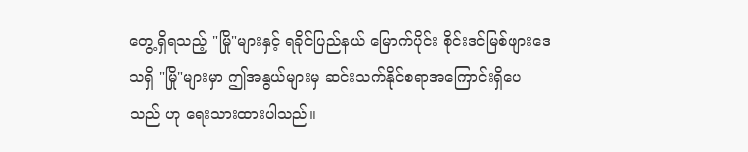တွေ့ရှိရသည့် "မြို"များနှင့် ရခိုင်ပြည်နယ် မြောက်ပိုင်း စိုင်းဒင်မြစ်ဖျားဒေသရှိ "မြို"များမှာ ဤအနွယ်များမှ ဆင်းသက်နိုင်စရာအကြောင်းရှိပေသည် ဟု ရေးသားထားပါသည်။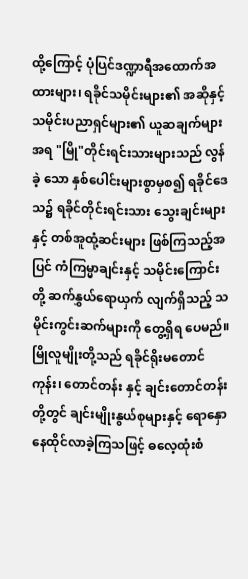ထို့ကြောင့် ပုံပြင်ဒဏ္ဍာရီအထောက်အထားများ၊ ရခိုင်သမိုင်းများ၏ အဆိုနှင့် သမိုင်းပညာရှင်များ၏ ယူဆချက်များအရ "မြို"တိုင်းရင်းသားများသည် လွန်ခဲ့ သော နှစ်ပေါင်းများစွာမှစ၍ ရခိုင်ဒေသ၌ ရခိုင်တိုင်းရင်းသား သွေးချင်းများနှင့် တစ်အူထုံ့ဆင်းများ ဖြစ်ကြသည့်အပြင် ကံကြမ္မာချင်းနှင့် သမိုင်းကြောင်းတို့ ဆက်နွှယ်ရောယှက် လျက်ရှိသည့် သမိုင်းကွင်းဆက်များကို တွေ့ရှိရ ပေမည်။
မြိုလူမျိုးတို့သည် ရခိုင်ရိုးမတောင်ကုန်း၊ တောင်တန်း နှင့် ချင်းတောင်တန်းတို့တွင် ချင်းမျိုးနွယ်စုများနှင့် ရောနှော နေထိုင်လာခဲ့ကြသဖြင့် ဓလေ့ထုံးစံ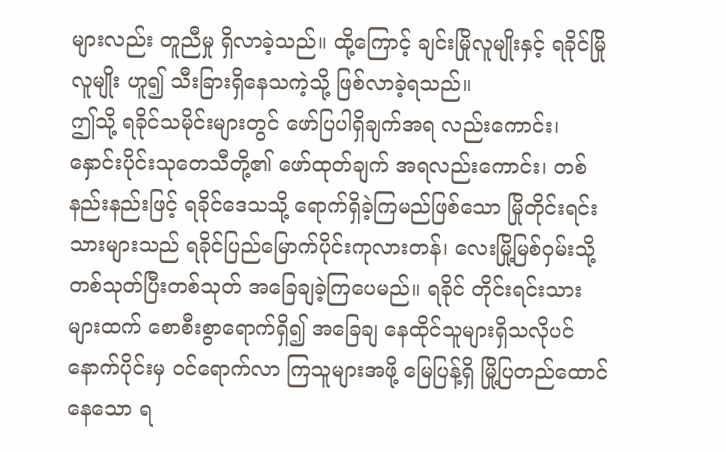များလည်း တူညီမှု ရှိလာခဲ့သည်။ ထို့ကြောင့် ချင်းမြိုလူမျိုးနှင့် ရခိုင်မြိုလူမျိုး ဟူ၍ သီးခြားရှိနေသကဲ့သို့ ဖြစ်လာခဲ့ရသည်။
ဤသို့ ရခိုင်သမိုင်းများတွင် ဖော်ပြပါရှိချက်အရ လည်းကောင်း၊ နှောင်းပိုင်းသုတေသီတို့၏ ဖော်ထုတ်ချက် အရလည်းကောင်း၊ တစ်နည်းနည်းဖြင့် ရခိုင်ဒေသသို့ ရောက်ရှိခဲ့ကြမည်ဖြစ်သော မြိုတိုင်းရင်းသားများသည် ရခိုင်ပြည်မြောက်ပိုင်းကုလားတန်၊ လေးမြို့မြစ်ဝှမ်းသို့ တစ်သုတ်ပြီးတစ်သုတ် အခြေချခဲ့ကြပေမည်။ ရခိုင် တိုင်းရင်းသားများထက် စောစီးစွာရောက်ရှိ၍ အခြေချ နေထိုင်သူများရှိသလိုပင် နောက်ပိုင်းမှ ဝင်ရောက်လာ ကြသူများအဖို့ မြေပြန့်ရှိ မြို့ပြတည်ထောင်နေသော ရ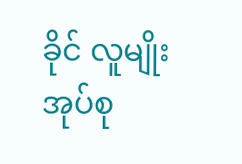ခိုင် လူမျိုးအုပ်စု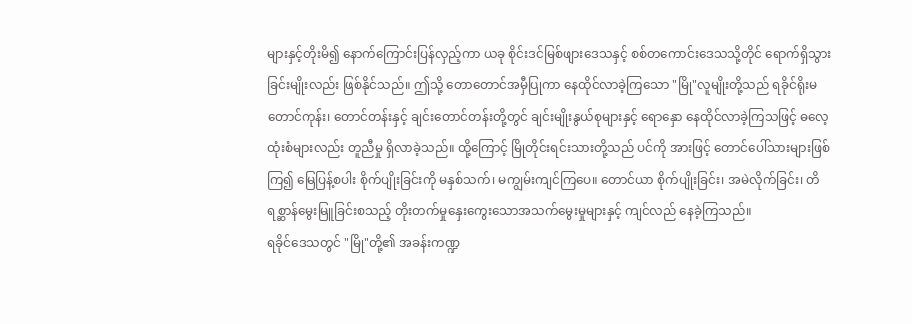များနှင့်တိုးမိ၍ နောက်ကြောင်းပြန်လှည့်ကာ ယခု စိုင်းဒင်မြစ်ဖျားဒေသနှင့် စစ်တကောင်းဒေသသို့တိုင် ရောက်ရှိသွားခြင်းမျိုးလည်း ဖြစ်နိုင်သည်။ ဤသို့ တောတောင်အမှီပြုကာ နေထိုင်လာခဲ့ကြသော "မြို"လူမျိုးတို့သည် ရခိုင်ရိုးမတောင်ကုန်း၊ တောင်တန်းနှင့် ချင်းတောင်တန်းတို့တွင် ချင်းမျိုးနွယ်စုများနှင့် ရောနှော နေထိုင်လာခဲ့ကြသဖြင့် ဓလေ့ထုံးစံများလည်း တူညီမှု ရှိလာခဲ့သည်။ ထို့ကြောင့် မြိုတိုင်းရင်းသားတို့သည် ပင်ကို အားဖြင့် တောင်ပေါ်သားများဖြစ်ကြ၍ မြေပြန့်စပါး စိုက်ပျိုးခြင်းကို မနှစ်သက်၊ မကျွမ်းကျင်ကြပေ။ တောင်ယာ စိုက်ပျိုးခြင်း၊ အမဲလိုက်ခြင်း၊ တိရစ္ဆာန်မွေးမြူခြင်းစသည့် တိုးတက်မှုနှေးကွေးသောအသက်မွေးမှုများနှင့် ကျင်လည် နေခဲ့ကြသည်။
ရခိုင်ဒေသတွင် "မြို"တို့၏ အခန်းကဏ္ဍ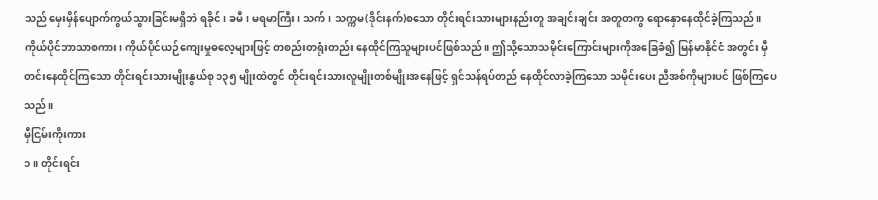သည် မှေးမှိန်ပျောက်ကွယ်သွားခြင်းမရှိဘဲ ရခိုင်၊ ခမီ၊ မရမာကြီး၊ သက်၊ သက္ကမ(ဒိုင်းနက်)စသော တိုင်းရင်းသားများနည်းတူ အချင်းချင်း အတူတကွ ရောနှောနေထိုင်ခဲ့ကြသည်။ ကိုယ်ပိုင်ဘာသာစကား၊ ကိုယ်ပိုင်ယဉ်ကျေးမှုဓလေ့များဖြင့် တစည်းတရုံးတည်း နေထိုင်ကြသူများပင်ဖြစ်သည်။ ဤသို့သောသမိုင်းကြောင်းများကိုအခြေခံ၍ မြန်မာနိုင်ငံ အတွင်း မှီတင်းနေထိုင်ကြသော တိုင်းရင်းသားမျိုးနွယ်စု ၁၃၅ မျိုးထဲတွင် တိုင်းရင်းသားလူမျိုးတစ်မျိုးအနေဖြင့် ရှင်သန်ရပ်တည် နေထိုင်လာခဲ့ကြသော သမိုင်းပေး ညီအစ်ကိုများပင် ဖြစ်ကြပေသည်။
မှီငြမ်းကိုးကား
၁။ တိုင်းရင်း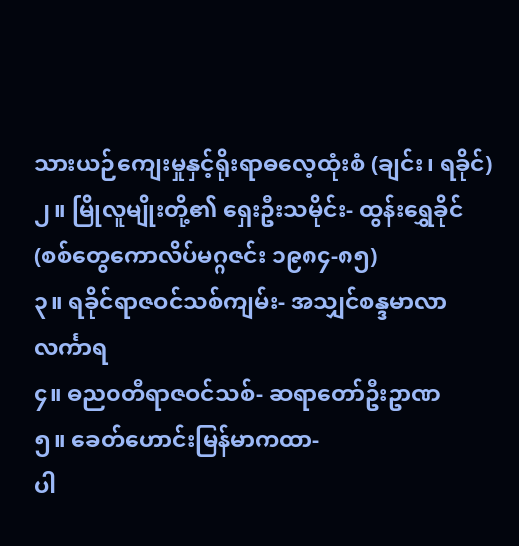သားယဉ်ကျေးမှုနှင့်ရိုးရာဓလေ့ထုံးစံ (ချင်း၊ ရခိုင်)
၂။ မြိုလူမျိုးတို့၏ ရှေးဦးသမိုင်း- ထွန်းရွှေခိုင်
(စစ်တွေကောလိပ်မဂ္ဂဇင်း ၁၉၈၄-၈၅)
၃။ ရခိုင်ရာဇဝင်သစ်ကျမ်း- အသျှင်စန္ဒမာလာ လင်္ကာရ
၄။ ဓည၀တီရာဇဝင်သစ်- ဆရာတော်ဦးဥာဏ
၅။ ခေတ်ဟောင်းမြန်မာကထာ-
ပါ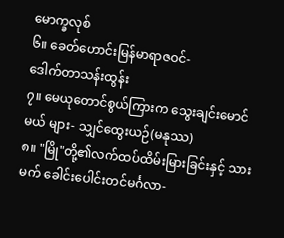မောက္ခလုစ်
၆။ ခေတ်ဟောင်းမြန်မာရာဇဝင်-
ဒေါက်တာသန်းထွန်း
၇။ မေယုတောင်စွယ်ကြားက သွေးချင်းမောင်မယ် များ- သျှင်ထွေးယဉ်(မနုဿ)
၈။ "မြို"တို့၏လက်ထပ်ထိမ်းမြားခြင်းနှင့် သားမက် ခေါင်းပေါင်းတင်မင်္ဂလာ-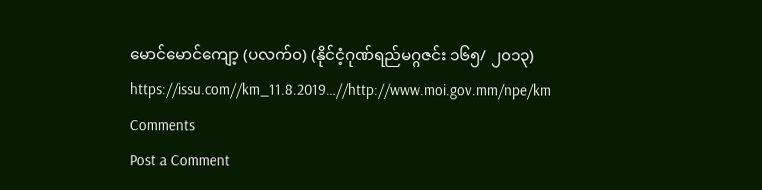မောင်မောင်ကျော့ (ပလက်၀) (နိုင်ငံ့ဂုဏ်ရည်မဂ္ဂဇင်း ၁၆၅/ ၂၀၁၃)
https://issu.com//km_11.8.2019…//http://www.moi.gov.mm/npe/km
Comments
Post a Comment